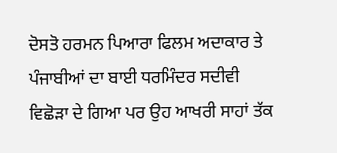ਦੋਸਤੋ ਹਰਮਨ ਪਿਆਰਾ ਫਿਲਮ ਅਦਾਕਾਰ ਤੇ ਪੰਜਾਬੀਆਂ ਦਾ ਬਾਈ ਧਰਮਿੰਦਰ ਸਦੀਵੀ ਵਿਛੋੜਾ ਦੇ ਗਿਆ ਪਰ ਉਹ ਆਖਰੀ ਸਾਹਾਂ ਤੱਕ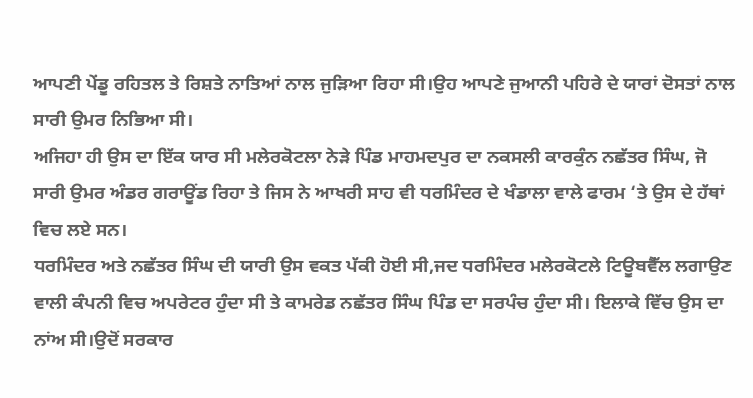ਆਪਣੀ ਪੇਂਡੂ ਰਹਿਤਲ ਤੇ ਰਿਸ਼ਤੇ ਨਾਤਿਆਂ ਨਾਲ ਜੁੜਿਆ ਰਿਹਾ ਸੀ।ਉਹ ਆਪਣੇ ਜੁਆਨੀ ਪਹਿਰੇ ਦੇ ਯਾਰਾਂ ਦੋਸਤਾਂ ਨਾਲ ਸਾਰੀ ਉਮਰ ਨਿਭਿਆ ਸੀ।
ਅਜਿਹਾ ਹੀ ਉਸ ਦਾ ਇੱਕ ਯਾਰ ਸੀ ਮਲੇਰਕੋਟਲਾ ਨੇੜੇ ਪਿੰਡ ਮਾਹਮਦਪੁਰ ਦਾ ਨਕਸਲੀ ਕਾਰਕੁੰਨ ਨਛੱਤਰ ਸਿੰਘ, ਜੋ ਸਾਰੀ ਉਮਰ ਅੰਡਰ ਗਰਾਊਂਡ ਰਿਹਾ ਤੇ ਜਿਸ ਨੇ ਆਖਰੀ ਸਾਹ ਵੀ ਧਰਮਿੰਦਰ ਦੇ ਖੰਡਾਲਾ ਵਾਲੇ ਫਾਰਮ ‘ਤੇ ਉਸ ਦੇ ਹੱਥਾਂ ਵਿਚ ਲਏ ਸਨ।
ਧਰਮਿੰਦਰ ਅਤੇ ਨਛੱਤਰ ਸਿੰਘ ਦੀ ਯਾਰੀ ਉਸ ਵਕਤ ਪੱਕੀ ਹੋਈ ਸੀ,ਜਦ ਧਰਮਿੰਦਰ ਮਲੇਰਕੋਟਲੇ ਟਿਊਬਵੈੱਲ ਲਗਾਉਣ ਵਾਲੀ ਕੰਪਨੀ ਵਿਚ ਅਪਰੇਟਰ ਹੁੰਦਾ ਸੀ ਤੇ ਕਾਮਰੇਡ ਨਛੱਤਰ ਸਿੰਘ ਪਿੰਡ ਦਾ ਸਰਪੰਚ ਹੁੰਦਾ ਸੀ। ਇਲਾਕੇ ਵਿੱਚ ਉਸ ਦਾ ਨਾਂਅ ਸੀ।ਉਦੋਂ ਸਰਕਾਰ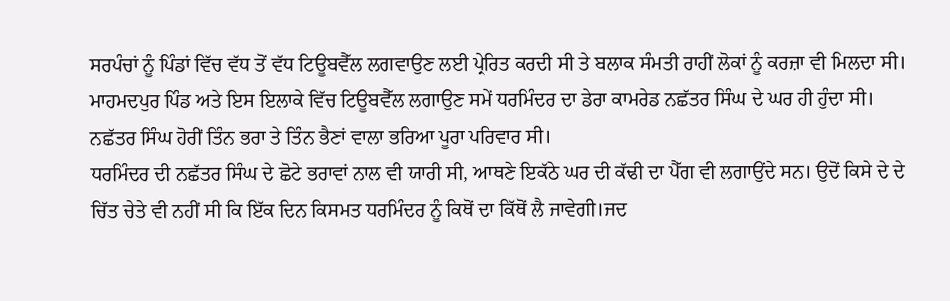ਸਰਪੰਚਾਂ ਨੂੰ ਪਿੰਡਾਂ ਵਿੱਚ ਵੱਧ ਤੋਂ ਵੱਧ ਟਿਊਬਵੈੱਲ ਲਗਵਾਉਣ ਲਈ ਪ੍ਰੇਰਿਤ ਕਰਦੀ ਸੀ ਤੇ ਬਲਾਕ ਸੰਮਤੀ ਰਾਹੀਂ ਲੋਕਾਂ ਨੂੰ ਕਰਜ਼ਾ ਵੀ ਮਿਲਦਾ ਸੀ। ਮਾਹਮਦਪੁਰ ਪਿੰਡ ਅਤੇ ਇਸ ਇਲਾਕੇ ਵਿੱਚ ਟਿਊਬਵੈੱਲ ਲਗਾਉਣ ਸਮੇਂ ਧਰਮਿੰਦਰ ਦਾ ਡੇਰਾ ਕਾਮਰੇਡ ਨਛੱਤਰ ਸਿੰਘ ਦੇ ਘਰ ਹੀ ਹੁੰਦਾ ਸੀ। ਨਛੱਤਰ ਸਿੰਘ ਹੋਰੀਂ ਤਿੰਨ ਭਰਾ ਤੇ ਤਿੰਨ ਭੈਣਾਂ ਵਾਲਾ ਭਰਿਆ ਪੂਰਾ ਪਰਿਵਾਰ ਸੀ।
ਧਰਮਿੰਦਰ ਦੀ ਨਛੱਤਰ ਸਿੰਘ ਦੇ ਛੋਟੇ ਭਰਾਵਾਂ ਨਾਲ ਵੀ ਯਾਰੀ ਸੀ, ਆਥਣੇ ਇਕੱਠੇ ਘਰ ਦੀ ਕੱਢੀ ਦਾ ਪੈੱਗ ਵੀ ਲਗਾਉਂਦੇ ਸਨ। ਉਦੋਂ ਕਿਸੇ ਦੇ ਦੇ ਚਿੱਤ ਚੇਤੇ ਵੀ ਨਹੀਂ ਸੀ ਕਿ ਇੱਕ ਦਿਨ ਕਿਸਮਤ ਧਰਮਿੰਦਰ ਨੂੰ ਕਿਥੋਂ ਦਾ ਕਿੱਥੋਂ ਲੈ ਜਾਵੇਗੀ।ਜਦ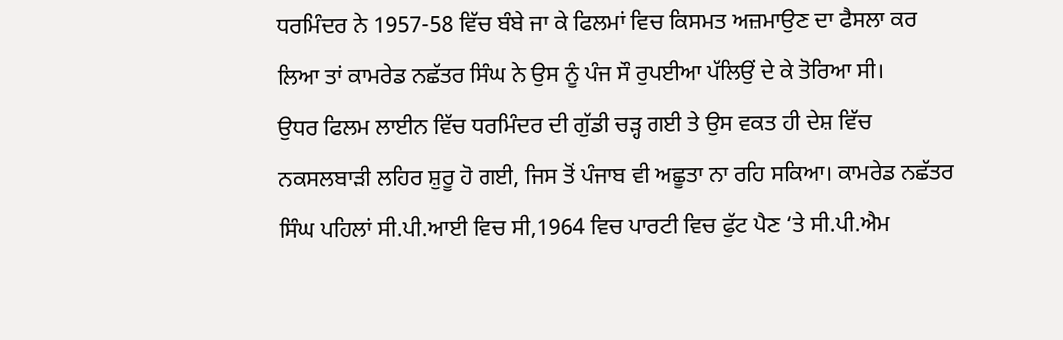ਧਰਮਿੰਦਰ ਨੇ 1957-58 ਵਿੱਚ ਬੰਬੇ ਜਾ ਕੇ ਫਿਲਮਾਂ ਵਿਚ ਕਿਸਮਤ ਅਜ਼ਮਾਉਣ ਦਾ ਫੈਸਲਾ ਕਰ ਲਿਆ ਤਾਂ ਕਾਮਰੇਡ ਨਛੱਤਰ ਸਿੰਘ ਨੇ ਉਸ ਨੂੰ ਪੰਜ ਸੌ ਰੁਪਈਆ ਪੱਲਿਉਂ ਦੇ ਕੇ ਤੋਰਿਆ ਸੀ।
ਉਧਰ ਫਿਲਮ ਲਾਈਨ ਵਿੱਚ ਧਰਮਿੰਦਰ ਦੀ ਗੁੱਡੀ ਚੜ੍ਹ ਗਈ ਤੇ ਉਸ ਵਕਤ ਹੀ ਦੇਸ਼ ਵਿੱਚ ਨਕਸਲਬਾੜੀ ਲਹਿਰ ਸ਼ੁਰੂ ਹੋ ਗਈ, ਜਿਸ ਤੋਂ ਪੰਜਾਬ ਵੀ ਅਛੂਤਾ ਨਾ ਰਹਿ ਸਕਿਆ। ਕਾਮਰੇਡ ਨਛੱਤਰ ਸਿੰਘ ਪਹਿਲਾਂ ਸੀ.ਪੀ.ਆਈ ਵਿਚ ਸੀ,1964 ਵਿਚ ਪਾਰਟੀ ਵਿਚ ਫੁੱਟ ਪੈਣ ‘ਤੇ ਸੀ.ਪੀ.ਐਮ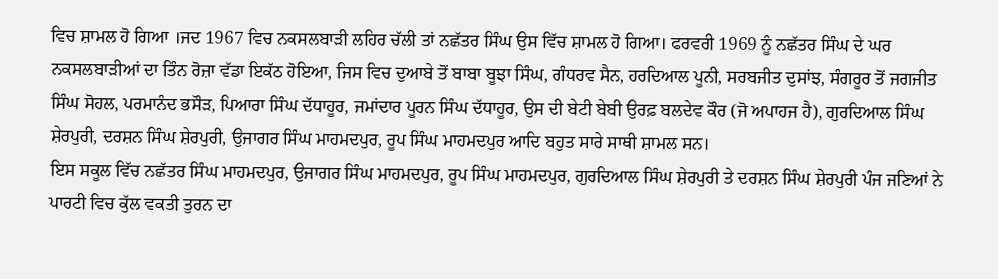ਵਿਚ ਸ਼ਾਮਲ ਹੋ ਗਿਆ ।ਜਦ 1967 ਵਿਚ ਨਕਸਲਬਾੜੀ ਲਹਿਰ ਚੱਲੀ ਤਾਂ ਨਛੱਤਰ ਸਿੰਘ ਉਸ ਵਿੱਚ ਸ਼ਾਮਲ ਹੋ ਗਿਆ। ਫਰਵਰੀ 1969 ਨੂੰ ਨਛੱਤਰ ਸਿੰਘ ਦੇ ਘਰ ਨਕਸਲਬਾੜੀਆਂ ਦਾ ਤਿੰਨ ਰੋਜ਼ਾ ਵੱਡਾ ਇਕੱਠ ਹੋਇਆ, ਜਿਸ ਵਿਚ ਦੁਆਬੇ ਤੋਂ ਬਾਬਾ ਬੂਝਾ ਸਿੰਘ, ਗੰਧਰਵ ਸੈਨ, ਹਰਦਿਆਲ ਪੂਨੀ, ਸਰਬਜੀਤ ਦੁਸਾਂਝ, ਸੰਗਰੂਰ ਤੋਂ ਜਗਜੀਤ ਸਿੰਘ ਸੋਹਲ, ਪਰਮਾਨੰਦ ਭਸੌੜ, ਪਿਆਰਾ ਸਿੰਘ ਦੱਧਾਹੂਰ, ਜਮਾਂਦਾਰ ਪੂਰਨ ਸਿੰਘ ਦੱਧਾਹੂਰ, ਉਸ ਦੀ ਬੇਟੀ ਬੇਬੀ ਉਰਫ਼ ਬਲਦੇਵ ਕੌਰ (ਜੋ ਅਪਾਹਜ ਹੈ), ਗੁਰਦਿਆਲ ਸਿੰਘ ਸ਼ੇਰਪੁਰੀ, ਦਰਸ਼ਨ ਸਿੰਘ ਸ਼ੇਰਪੁਰੀ, ਉਜਾਗਰ ਸਿੰਘ ਮਾਹਮਦਪੁਰ, ਰੂਪ ਸਿੰਘ ਮਾਹਮਦਪੁਰ ਆਦਿ ਬਹੁਤ ਸਾਰੇ ਸਾਥੀ ਸ਼ਾਮਲ ਸਨ।
ਇਸ ਸਕੂਲ ਵਿੱਚ ਨਛੱਤਰ ਸਿੰਘ ਮਾਹਮਦਪੁਰ, ਉਜਾਗਰ ਸਿੰਘ ਮਾਹਮਦਪੁਰ, ਰੂਪ ਸਿੰਘ ਮਾਹਮਦਪੁਰ, ਗੁਰਦਿਆਲ ਸਿੰਘ ਸ਼ੇਰਪੁਰੀ ਤੇ ਦਰਸ਼ਨ ਸਿੰਘ ਸ਼ੇਰਪੁਰੀ ਪੰਜ ਜਣਿਆਂ ਨੇ ਪਾਰਟੀ ਵਿਚ ਕੁੱਲ ਵਕਤੀ ਤੁਰਨ ਦਾ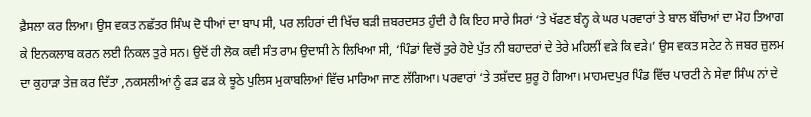ਫ਼ੈਸਲਾ ਕਰ ਲਿਆ। ਉਸ ਵਕਤ ਨਛੱਤਰ ਸਿੰਘ ਦੋ ਧੀਆਂ ਦਾ ਬਾਪ ਸੀ, ਪਰ ਲਹਿਰਾਂ ਦੀ ਖਿੱਚ ਬੜੀ ਜ਼ਬਰਦਸਤ ਹੁੰਦੀ ਹੈ ਕਿ ਇਹ ਸਾਰੇ ਸਿਰਾਂ ‘ਤੇ ਖੱਫਣ ਬੰਨ੍ਹ ਕੇ ਘਰ ਪਰਵਾਰਾਂ ਤੇ ਬਾਲ ਬੱਚਿਆਂ ਦਾ ਮੋਹ ਤਿਆਗ ਕੇ ਇਨਕਲਾਬ ਕਰਨ ਲਈ ਨਿਕਲ ਤੁਰੇ ਸਨ। ਉਦੋਂ ਹੀ ਲੋਕ ਕਵੀ ਸੰਤ ਰਾਮ ਉਦਾਸੀ ਨੇ ਲਿਖਿਆ ਸੀ, ‘ਪਿੰਡਾਂ ਵਿਚੋਂ ਤੁਰੇ ਹੋਏ ਪੁੱਤ ਨੀ ਬਹਾਦਰਾਂ ਦੇ ਤੇਰੇ ਮਹਿਲੀਂ ਵੜੇ ਕਿ ਵੜੇ।’ ਉਸ ਵਕਤ ਸਟੇਟ ਨੇ ਜਬਰ ਜ਼ੁਲਮ ਦਾ ਕੁਹਾੜਾ ਤੇਜ਼ ਕਰ ਦਿੱਤਾ ,ਨਕਸਲੀਆਂ ਨੂੰ ਫੜ ਫੜ ਕੇ ਝੂਠੇ ਪੁਲਿਸ ਮੁਕਾਬਲਿਆਂ ਵਿੱਚ ਮਾਰਿਆ ਜਾਣ ਲੱਗਿਆ। ਪਰਵਾਰਾਂ ‘ਤੇ ਤਸ਼ੱਦਦ ਸ਼ੁਰੂ ਹੋ ਗਿਆ। ਮਾਹਮਦਪੁਰ ਪਿੰਡ ਵਿੱਚ ਪਾਰਟੀ ਨੇ ਸੇਵਾ ਸਿੰਘ ਨਾਂ ਦੇ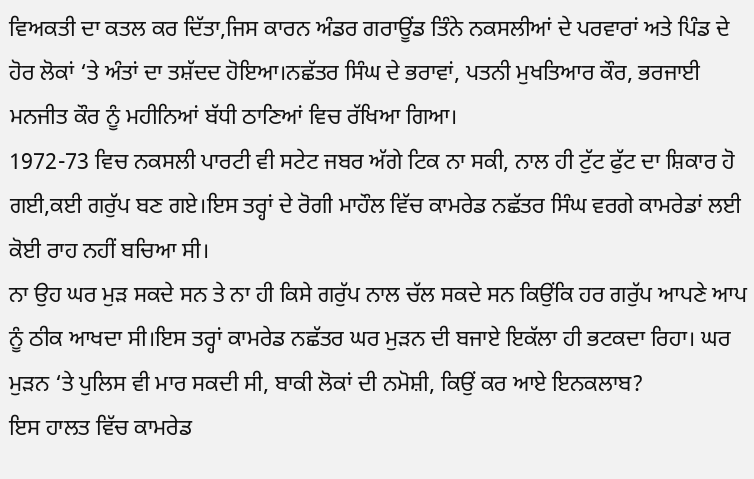ਵਿਅਕਤੀ ਦਾ ਕਤਲ ਕਰ ਦਿੱਤਾ,ਜਿਸ ਕਾਰਨ ਅੰਡਰ ਗਰਾਊਂਡ ਤਿੰਨੇ ਨਕਸਲੀਆਂ ਦੇ ਪਰਵਾਰਾਂ ਅਤੇ ਪਿੰਡ ਦੇ ਹੋਰ ਲੋਕਾਂ ‘ਤੇ ਅੰਤਾਂ ਦਾ ਤਸ਼ੱਦਦ ਹੋਇਆ।ਨਛੱਤਰ ਸਿੰਘ ਦੇ ਭਰਾਵਾਂ, ਪਤਨੀ ਮੁਖਤਿਆਰ ਕੌਰ, ਭਰਜਾਈ ਮਨਜੀਤ ਕੌਰ ਨੂੰ ਮਹੀਨਿਆਂ ਬੱਧੀ ਠਾਣਿਆਂ ਵਿਚ ਰੱਖਿਆ ਗਿਆ।
1972-73 ਵਿਚ ਨਕਸਲੀ ਪਾਰਟੀ ਵੀ ਸਟੇਟ ਜਬਰ ਅੱਗੇ ਟਿਕ ਨਾ ਸਕੀ, ਨਾਲ ਹੀ ਟੁੱਟ ਫੁੱਟ ਦਾ ਸ਼ਿਕਾਰ ਹੋ ਗਈ,ਕਈ ਗਰੁੱਪ ਬਣ ਗਏ।ਇਸ ਤਰ੍ਹਾਂ ਦੇ ਰੋਗੀ ਮਾਹੌਲ ਵਿੱਚ ਕਾਮਰੇਡ ਨਛੱਤਰ ਸਿੰਘ ਵਰਗੇ ਕਾਮਰੇਡਾਂ ਲਈ ਕੋਈ ਰਾਹ ਨਹੀਂ ਬਚਿਆ ਸੀ।
ਨਾ ਉਹ ਘਰ ਮੁੜ ਸਕਦੇ ਸਨ ਤੇ ਨਾ ਹੀ ਕਿਸੇ ਗਰੁੱਪ ਨਾਲ ਚੱਲ ਸਕਦੇ ਸਨ ਕਿਉਂਕਿ ਹਰ ਗਰੁੱਪ ਆਪਣੇ ਆਪ ਨੂੰ ਠੀਕ ਆਖਦਾ ਸੀ।ਇਸ ਤਰ੍ਹਾਂ ਕਾਮਰੇਡ ਨਛੱਤਰ ਘਰ ਮੁੜਨ ਦੀ ਬਜਾਏ ਇਕੱਲਾ ਹੀ ਭਟਕਦਾ ਰਿਹਾ। ਘਰ ਮੁੜਨ ‘ਤੇ ਪੁਲਿਸ ਵੀ ਮਾਰ ਸਕਦੀ ਸੀ, ਬਾਕੀ ਲੋਕਾਂ ਦੀ ਨਮੋਸ਼ੀ, ਕਿਉਂ ਕਰ ਆਏ ਇਨਕਲਾਬ?
ਇਸ ਹਾਲਤ ਵਿੱਚ ਕਾਮਰੇਡ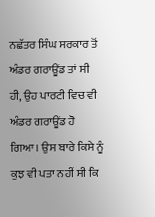ਨਛੱਤਰ ਸਿੰਘ ਸਰਕਾਰ ਤੋਂ ਅੰਡਰ ਗਰਾਊਂਡ ਤਾਂ ਸੀ ਹੀ, ਉਹ ਪਾਰਟੀ ਵਿਚ ਵੀ ਅੰਡਰ ਗਰਾਊਂਡ ਹੋ ਗਿਆ। ਉਸ ਬਾਰੇ ਕਿਸੇ ਨੂੰ ਕੁਝ ਵੀ ਪਤਾ ਨਹੀਂ ਸੀ ਕਿ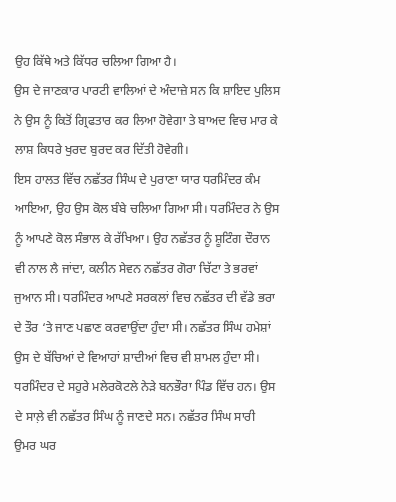ਉਹ ਕਿੱਥੇ ਅਤੇ ਕਿੱਧਰ ਚਲਿਆ ਗਿਆ ਹੈ।
ਉਸ ਦੇ ਜਾਣਕਾਰ ਪਾਰਟੀ ਵਾਲਿਆਂ ਦੇ ਅੰਦਾਜ਼ੇ ਸਨ ਕਿ ਸ਼ਾਇਦ ਪੁਲਿਸ ਨੇ ਉਸ ਨੂੰ ਕਿਤੋਂ ਗ੍ਰਿਫਤਾਰ ਕਰ ਲਿਆ ਹੋਵੇਗਾ ਤੇ ਬਾਅਦ ਵਿਚ ਮਾਰ ਕੇ ਲਾਸ਼ ਕਿਧਰੇ ਖੁਰਦ ਬੁਰਦ ਕਰ ਦਿੱਤੀ ਹੋਵੇਗੀ।
ਇਸ ਹਾਲਤ ਵਿੱਚ ਨਛੱਤਰ ਸਿੰਘ ਦੇ ਪੁਰਾਣਾ ਯਾਰ ਧਰਮਿੰਦਰ ਕੰਮ ਆਇਆ, ਉਹ ਉਸ ਕੋਲ ਬੰਬੇ ਚਲਿਆ ਗਿਆ ਸੀ। ਧਰਮਿੰਦਰ ਨੇ ਉਸ ਨੂੰ ਆਪਣੇ ਕੋਲ ਸੰਭਾਲ ਕੇ ਰੱਖਿਆ। ਉਹ ਨਛੱਤਰ ਨੂੰ ਸ਼ੂਟਿੰਗ ਦੌਰਾਨ ਵੀ ਨਾਲ ਲੈ ਜਾਂਦਾ, ਕਲੀਨ ਸੇਵਨ ਨਛੱਤਰ ਗੋਰਾ ਚਿੱਟਾ ਤੇ ਭਰਵਾਂ ਜੁਆਨ ਸੀ। ਧਰਮਿੰਦਰ ਆਪਣੇ ਸਰਕਲਾਂ ਵਿਚ ਨਛੱਤਰ ਦੀ ਵੱਡੇ ਭਰਾ ਦੇ ਤੌਰ ‘ਤੇ ਜਾਣ ਪਛਾਣ ਕਰਵਾਉਂਦਾ ਹੁੰਦਾ ਸੀ। ਨਛੱਤਰ ਸਿੰਘ ਹਮੇਸ਼ਾਂ ਉਸ ਦੇ ਬੱਚਿਆਂ ਦੇ ਵਿਆਹਾਂ ਸ਼ਾਦੀਆਂ ਵਿਚ ਵੀ ਸ਼ਾਮਲ ਹੁੰਦਾ ਸੀ। ਧਰਮਿੰਦਰ ਦੇ ਸਹੁਰੇ ਮਲੇਰਕੋਟਲੇ ਨੇੜੇ ਬਨਭੌਰਾ ਪਿੰਡ ਵਿੱਚ ਹਨ। ਉਸ ਦੇ ਸਾਲ਼ੇ ਵੀ ਨਛੱਤਰ ਸਿੰਘ ਨੂੰ ਜਾਣਦੇ ਸਨ। ਨਛੱਤਰ ਸਿੰਘ ਸਾਰੀ ਉਮਰ ਘਰ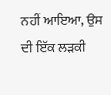ਨਹੀਂ ਆਇਆ, ਉਸ ਦੀ ਇੱਕ ਲੜਕੀ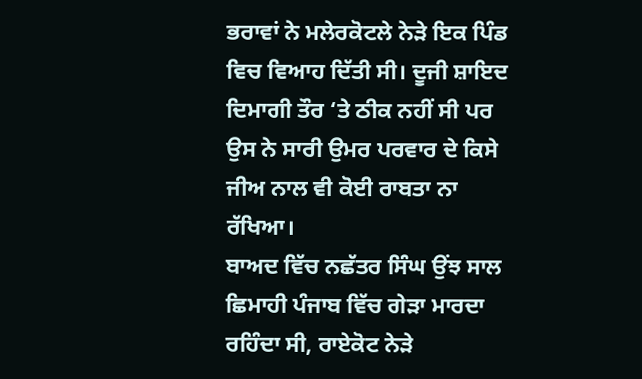ਭਰਾਵਾਂ ਨੇ ਮਲੇਰਕੋਟਲੇ ਨੇੜੇ ਇਕ ਪਿੰਡ ਵਿਚ ਵਿਆਹ ਦਿੱਤੀ ਸੀ। ਦੂਜੀ ਸ਼ਾਇਦ ਦਿਮਾਗੀ ਤੌਰ ‘ਤੇ ਠੀਕ ਨਹੀਂ ਸੀ ਪਰ ਉਸ ਨੇ ਸਾਰੀ ਉਮਰ ਪਰਵਾਰ ਦੇ ਕਿਸੇ ਜੀਅ ਨਾਲ ਵੀ ਕੋਈ ਰਾਬਤਾ ਨਾ ਰੱਖਿਆ।
ਬਾਅਦ ਵਿੱਚ ਨਛੱਤਰ ਸਿੰਘ ਉਂਝ ਸਾਲ ਛਿਮਾਹੀ ਪੰਜਾਬ ਵਿੱਚ ਗੇੜਾ ਮਾਰਦਾ ਰਹਿੰਦਾ ਸੀ, ਰਾਏਕੋਟ ਨੇੜੇ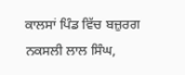ਕਾਲਸਾਂ ਪਿੰਡ ਵਿੱਚ ਬਜ਼ੁਰਗ ਨਕਸਲੀ ਲਾਲ ਸਿੰਘ,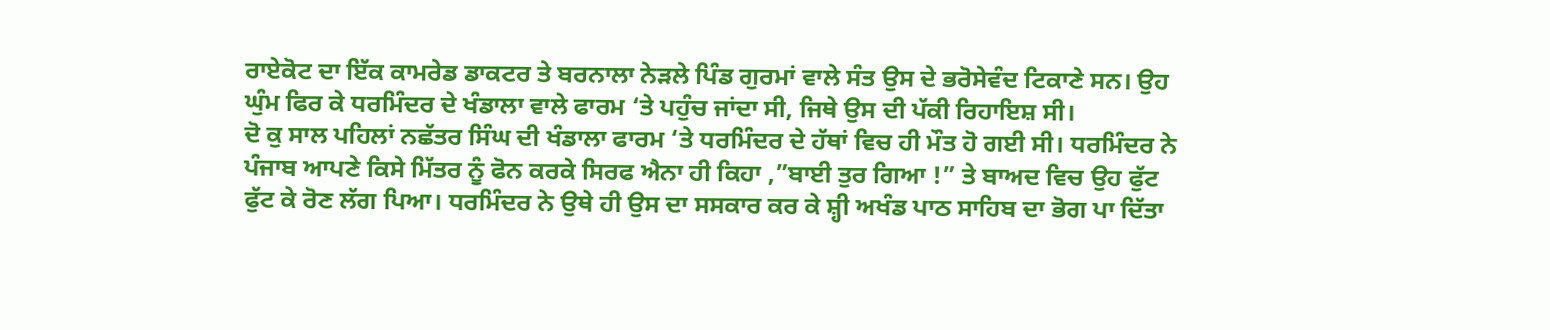ਰਾਏਕੋਟ ਦਾ ਇੱਕ ਕਾਮਰੇਡ ਡਾਕਟਰ ਤੇ ਬਰਨਾਲਾ ਨੇੜਲੇ ਪਿੰਡ ਗੁਰਮਾਂ ਵਾਲੇ ਸੰਤ ਉਸ ਦੇ ਭਰੋਸੇਵੰਦ ਟਿਕਾਣੇ ਸਨ। ਉਹ ਘੁੰਮ ਫਿਰ ਕੇ ਧਰਮਿੰਦਰ ਦੇ ਖੰਡਾਲਾ ਵਾਲੇ ਫਾਰਮ ‘ਤੇ ਪਹੁੰਚ ਜਾਂਦਾ ਸੀ, ਜਿਥੇ ਉਸ ਦੀ ਪੱਕੀ ਰਿਹਾਇਸ਼ ਸੀ।
ਦੋ ਕੁ ਸਾਲ ਪਹਿਲਾਂ ਨਛੱਤਰ ਸਿੰਘ ਦੀ ਖੰਡਾਲਾ ਫਾਰਮ ‘ਤੇ ਧਰਮਿੰਦਰ ਦੇ ਹੱਥਾਂ ਵਿਚ ਹੀ ਮੌਤ ਹੋ ਗਈ ਸੀ। ਧਰਮਿੰਦਰ ਨੇ ਪੰਜਾਬ ਆਪਣੇ ਕਿਸੇ ਮਿੱਤਰ ਨੂੰ ਫੋਨ ਕਰਕੇ ਸਿਰਫ ਐਨਾ ਹੀ ਕਿਹਾ ,”ਬਾਈ ਤੁਰ ਗਿਆ !” ਤੇ ਬਾਅਦ ਵਿਚ ਉਹ ਫੁੱਟ ਫੁੱਟ ਕੇ ਰੋਣ ਲੱਗ ਪਿਆ। ਧਰਮਿੰਦਰ ਨੇ ਉਥੇ ਹੀ ਉਸ ਦਾ ਸਸਕਾਰ ਕਰ ਕੇ ਸ਼੍ਹੀ ਅਖੰਡ ਪਾਠ ਸਾਹਿਬ ਦਾ ਭੋਗ ਪਾ ਦਿੱਤਾ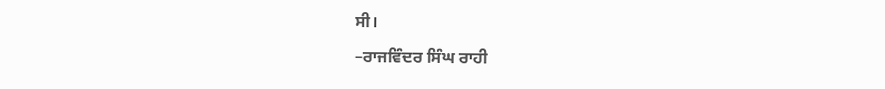ਸੀ।

–ਰਾਜਵਿੰਦਰ ਸਿੰਘ ਰਾਹੀ